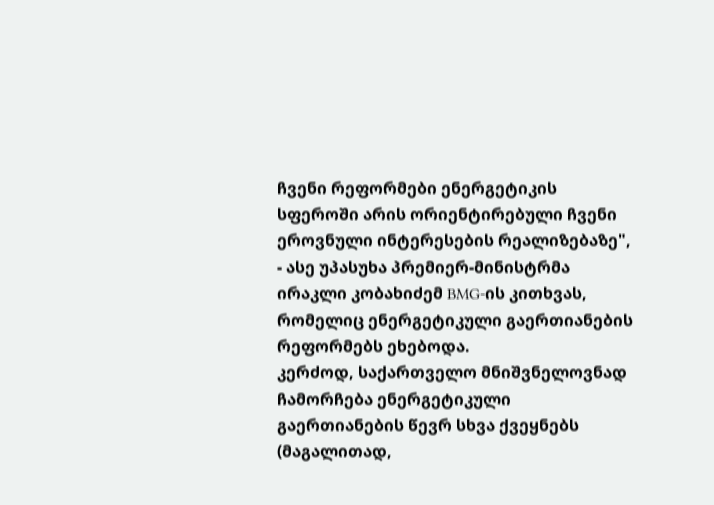ჩვენი რეფორმები ენერგეტიკის სფეროში არის ორიენტირებული ჩვენი ეროვნული ინტერესების რეალიზებაზე", - ასე უპასუხა პრემიერ-მინისტრმა ირაკლი კობახიძემ BMG-ის კითხვას, რომელიც ენერგეტიკული გაერთიანების რეფორმებს ეხებოდა.
კერძოდ, საქართველო მნიშვნელოვნად ჩამორჩება ენერგეტიკული გაერთიანების წევრ სხვა ქვეყნებს (მაგალითად,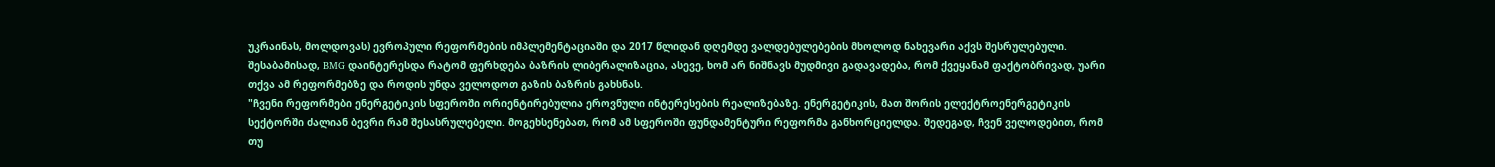უკრაინას, მოლდოვას) ევროპული რეფორმების იმპლემენტაციაში და 2017 წლიდან დღემდე ვალდებულებების მხოლოდ ნახევარი აქვს შესრულებული. შესაბამისად, BMG დაინტერესდა რატომ ფერხდება ბაზრის ლიბერალიზაცია, ასევე, ხომ არ ნიშნავს მუდმივი გადავადება, რომ ქვეყანამ ფაქტობრივად, უარი თქვა ამ რეფორმებზე და როდის უნდა ველოდოთ გაზის ბაზრის გახსნას.
"ჩვენი რეფორმები ენერგეტიკის სფეროში ორიენტირებულია ეროვნული ინტერესების რეალიზებაზე. ენერგეტიკის, მათ შორის ელექტროენერგეტიკის სექტორში ძალიან ბევრი რამ შესასრულებელი. მოგეხსენებათ, რომ ამ სფეროში ფუნდამენტური რეფორმა განხორციელდა. შედეგად, ჩვენ ველოდებით, რომ თუ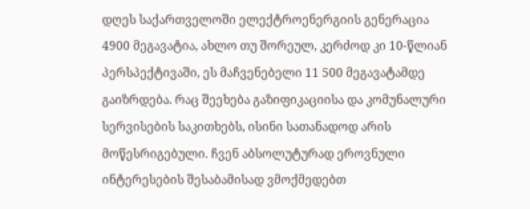დღეს საქართველოში ელექტროენერგიის გენერაცია 4900 მეგავატია, ახლო თუ შორეულ, კერძოდ კი 10-წლიან პერსპექტივაში, ეს მაჩვენებელი 11 500 მეგავატამდე გაიზრდება. რაც შეეხება გაზიფიკაციისა და კომუნალური სერვისების საკითხებს, ისინი სათანადოდ არის მოწესრიგებული. ჩვენ აბსოლუტურად ეროვნული ინტერესების შესაბამისად ვმოქმედებთ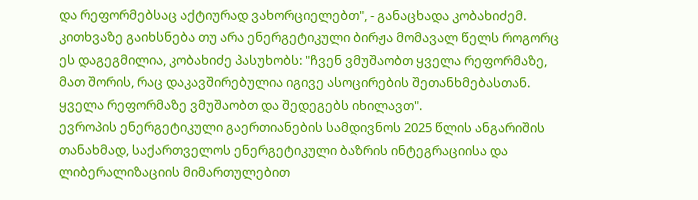და რეფორმებსაც აქტიურად ვახორციელებთ", - განაცხადა კობახიძემ.
კითხვაზე გაიხსნება თუ არა ენერგეტიკული ბირჟა მომავალ წელს როგორც ეს დაგეგმილია, კობახიძე პასუხობს: "ჩვენ ვმუშაობთ ყველა რეფორმაზე, მათ შორის, რაც დაკავშირებულია იგივე ასოცირების შეთანხმებასთან. ყველა რეფორმაზე ვმუშაობთ და შედეგებს იხილავთ".
ევროპის ენერგეტიკული გაერთიანების სამდივნოს 2025 წლის ანგარიშის თანახმად, საქართველოს ენერგეტიკული ბაზრის ინტეგრაციისა და ლიბერალიზაციის მიმართულებით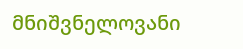მნიშვნელოვანი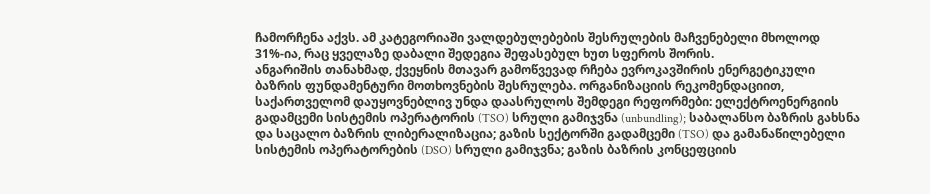ჩამორჩენა აქვს. ამ კატეგორიაში ვალდებულებების შესრულების მაჩვენებელი მხოლოდ 31%-ია, რაც ყველაზე დაბალი შედეგია შეფასებულ ხუთ სფეროს შორის.
ანგარიშის თანახმად, ქვეყნის მთავარ გამოწვევად რჩება ევროკავშირის ენერგეტიკული ბაზრის ფუნდამენტური მოთხოვნების შესრულება. ორგანიზაციის რეკომენდაციით, საქართველომ დაუყოვნებლივ უნდა დაასრულოს შემდეგი რეფორმები: ელექტროენერგიის გადამცემი სისტემის ოპერატორის (TSO) სრული გამიჯვნა (unbundling); საბალანსო ბაზრის გახსნა და საცალო ბაზრის ლიბერალიზაცია; გაზის სექტორში გადამცემი (TSO) და გამანაწილებელი სისტემის ოპერატორების (DSO) სრული გამიჯვნა; გაზის ბაზრის კონცეფციის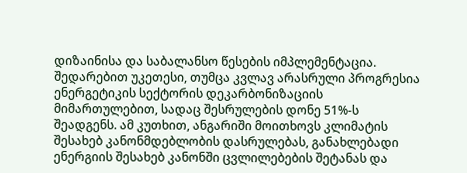დიზაინისა და საბალანსო წესების იმპლემენტაცია.
შედარებით უკეთესი, თუმცა კვლავ არასრული პროგრესია ენერგეტიკის სექტორის დეკარბონიზაციის მიმართულებით, სადაც შესრულების დონე 51%-ს შეადგენს. ამ კუთხით, ანგარიში მოითხოვს კლიმატის შესახებ კანონმდებლობის დასრულებას, განახლებადი ენერგიის შესახებ კანონში ცვლილებების შეტანას და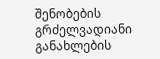შენობების გრძელვადიანი განახლების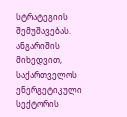სტრატეგიის შემუშავებას.
ანგარიშის მიხედვით, საქართველოს ენერგეტიკული სექტორის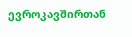ევროკავშირთან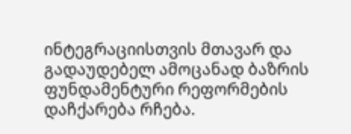ინტეგრაციისთვის მთავარ და გადაუდებელ ამოცანად ბაზრის ფუნდამენტური რეფორმების დაჩქარება რჩება.